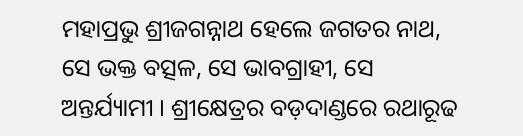ମହାପ୍ରଭୁ ଶ୍ରୀଜଗନ୍ନାଥ ହେଲେ ଜଗତର ନାଥ, ସେ ଭକ୍ତ ବତ୍ସଳ, ସେ ଭାବଗ୍ରାହୀ, ସେ ଅନ୍ତର୍ଯ୍ୟାମୀ । ଶ୍ରୀକ୍ଷେତ୍ରର ବଡ଼ଦାଣ୍ଡରେ ରଥାରୂଢ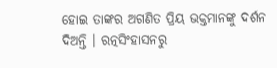ହୋଇ ତାଙ୍କର ଅଗଣିତ ପ୍ରିୟ ଭକ୍ତମାନଙ୍କୁ ଦର୍ଶନ ଦିଅନ୍ତି । ରତ୍ନସିଂହାସନରୁ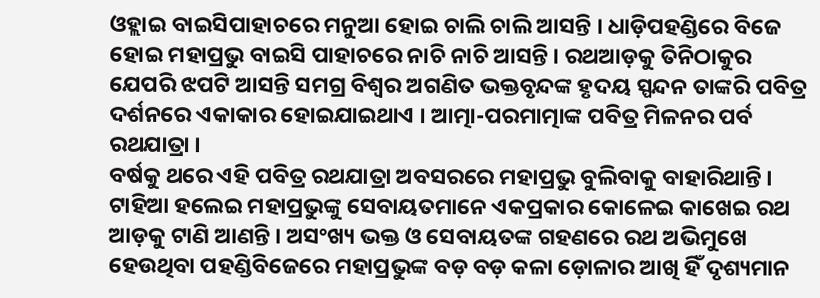ଓହ୍ଲାଇ ବାଇସିପାହାଚରେ ମନୁଆ ହୋଇ ଚାଲି ଚାଲି ଆସନ୍ତି । ଧାଡ଼ିପହଣ୍ଡିରେ ବିଜେ ହୋଇ ମହାପ୍ରଭୁ ବାଇସି ପାହାଚରେ ନାଚି ନାଚି ଆସନ୍ତି । ରଥଆଡ଼କୁ ତିନିଠାକୁର ଯେପରି ଝପଟି ଆସନ୍ତି ସମଗ୍ର ବିଶ୍ୱର ଅଗଣିତ ଭକ୍ତବୃନ୍ଦଙ୍କ ହୃଦୟ ସ୍ପନ୍ଦନ ତାଙ୍କରି ପବିତ୍ର ଦର୍ଶନରେ ଏକାକାର ହୋଇଯାଇଥାଏ । ଆତ୍ମା-ପରମାତ୍ମାଙ୍କ ପବିତ୍ର ମିଳନର ପର୍ବ ରଥଯାତ୍ରା ।
ବର୍ଷକୁ ଥରେ ଏହି ପବିତ୍ର ରଥଯାତ୍ରା ଅବସରରେ ମହାପ୍ରଭୁ ବୁଲିବାକୁ ବାହାରିଥାନ୍ତି । ଟାହିଆ ହଲେଇ ମହାପ୍ରଭୁଙ୍କୁ ସେବାୟତମାନେ ଏକପ୍ରକାର କୋଳେଇ କାଖେଇ ରଥ ଆଡ଼କୁ ଟାଣି ଆଣନ୍ତି । ଅସଂଖ୍ୟ ଭକ୍ତ ଓ ସେବାୟତଙ୍କ ଗହଣରେ ରଥ ଅଭିମୁଖେ ହେଉଥିବା ପହଣ୍ଡିବିଜେରେ ମହାପ୍ରଭୁଙ୍କ ବଡ଼ ବଡ଼ କଳା ଡ଼ୋଳାର ଆଖି ହିଁ ଦୃଶ୍ୟମାନ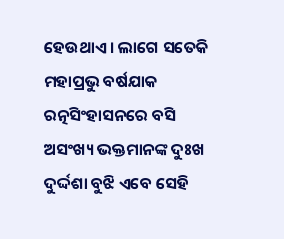ହେଉଥାଏ । ଲାଗେ ସତେକି ମହାପ୍ରଭୁ ବର୍ଷଯାକ ରତ୍ନସିଂହାସନରେ ବସି ଅସଂଖ୍ୟ ଭକ୍ତମାନଙ୍କ ଦୁଃଖ ଦୁର୍ଦ୍ଦଶା ବୁଝି ଏବେ ସେହି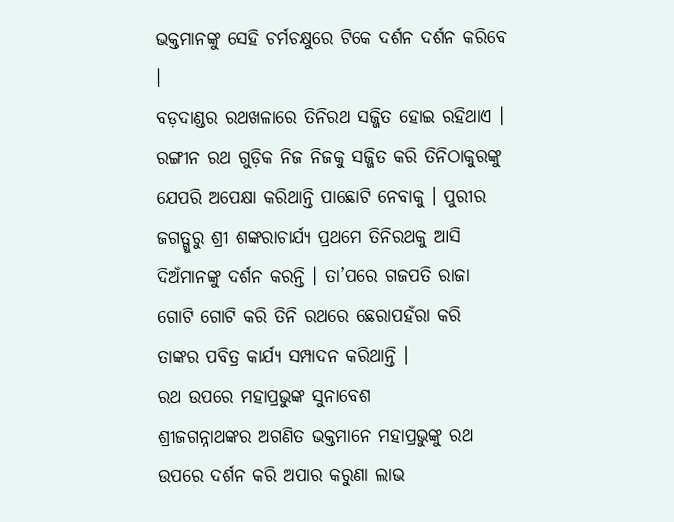ଭକ୍ତମାନଙ୍କୁ ସେହି ଚର୍ମଚକ୍ଷୁରେ ଟିକେ ଦର୍ଶନ ଦର୍ଶନ କରିବେ ।
ବଡ଼ଦାଣ୍ଡର ରଥଖଳାରେ ତିନିରଥ ସଜ୍ଜିତ ହୋଇ ରହିଥାଏ । ରଙ୍ଗୀନ ରଥ ଗୁଡ଼ିକ ନିଜ ନିଜକୁ ସଜ୍ଜିତ କରି ତିନିଠାକୁରଙ୍କୁ ଯେପରି ଅପେକ୍ଷା କରିଥାନ୍ତି ପାଛୋଟି ନେବାକୁ । ପୁରୀର ଜଗତ୍ଗୁରୁ ଶ୍ରୀ ଶଙ୍କରାଚାର୍ଯ୍ୟ ପ୍ରଥମେ ତିନିରଥକୁ ଆସି ଦିଅଁମାନଙ୍କୁ ଦର୍ଶନ କରନ୍ତି । ତା’ପରେ ଗଜପତି ରାଜା ଗୋଟି ଗୋଟି କରି ତିନି ରଥରେ ଛେରାପହଁରା କରି ତାଙ୍କର ପବିତ୍ର କାର୍ଯ୍ୟ ସମ୍ପାଦନ କରିଥାନ୍ତି ।
ରଥ ଉପରେ ମହାପ୍ରଭୁଙ୍କ ସୁନାବେଶ
ଶ୍ରୀଜଗନ୍ନାଥଙ୍କର ଅଗଣିତ ଭକ୍ତମାନେ ମହାପ୍ରଭୁଙ୍କୁ ରଥ ଉପରେ ଦର୍ଶନ କରି ଅପାର କରୁଣା ଲାଭ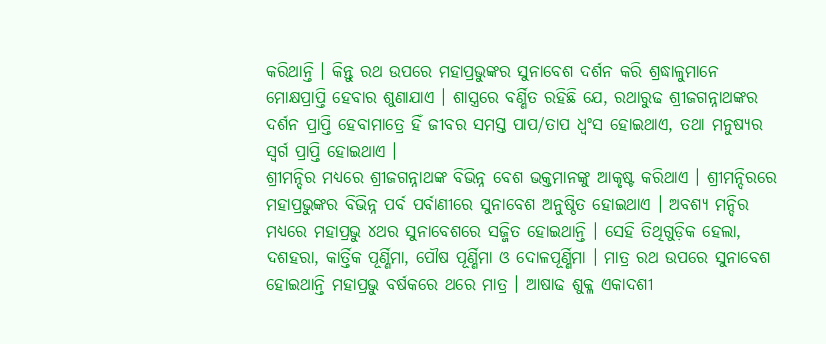କରିଥାନ୍ତି । କିନ୍ତୁ ରଥ ଉପରେ ମହାପ୍ରଭୁଙ୍କର ସୁନାବେଶ ଦର୍ଶନ କରି ଶ୍ରଦ୍ଧାଳୁମାନେ ମୋକ୍ଷପ୍ରାପ୍ତି ହେବାର ଶୁଣାଯାଏ । ଶାସ୍ତ୍ରରେ ବର୍ଣ୍ଣିତ ରହିଛି ଯେ, ରଥାରୁଢ ଶ୍ରୀଜଗନ୍ନାଥଙ୍କର ଦର୍ଶନ ପ୍ରାପ୍ତି ହେବାମାତ୍ରେ ହିଁ ଜୀବର ସମସ୍ତ ପାପ/ତାପ ଧ୍ୱଂସ ହୋଇଥାଏ, ତଥା ମନୁଷ୍ୟର ସ୍ୱର୍ଗ ପ୍ରାପ୍ତି ହୋଇଥାଏ ।
ଶ୍ରୀମନ୍ଦିର ମଧ୍ୟରେ ଶ୍ରୀଜଗନ୍ନାଥଙ୍କ ବିଭିନ୍ନ ବେଶ ଭକ୍ତମାନଙ୍କୁ ଆକୃଷ୍ଟ କରିଥାଏ । ଶ୍ରୀମନ୍ଦିରରେ ମହାପ୍ରଭୁଙ୍କର ବିଭିନ୍ନ ପର୍ବ ପର୍ବାଣୀରେ ସୁନାବେଶ ଅନୁଷ୍ଠିତ ହୋଇଥାଏ । ଅବଶ୍ୟ ମନ୍ଦିର ମଧ୍ୟରେ ମହାପ୍ରଭୁ ୪ଥର ସୁନାବେଶରେ ସଜ୍ଜିତ ହୋଇଥାନ୍ତି । ସେହି ତିଥିଗୁଡ଼ିକ ହେଲା, ଦଶହରା, କାର୍ତ୍ତିକ ପୂର୍ଣ୍ଣିମା, ପୌଷ ପୂର୍ଣ୍ଣିମା ଓ ଦୋଳପୂର୍ଣ୍ଣିମା । ମାତ୍ର ରଥ ଉପରେ ସୁନାବେଶ ହୋଇଥାନ୍ତି ମହାପ୍ରଭୁ ବର୍ଷକରେ ଥରେ ମାତ୍ର । ଆଷାଢ ଶୁକ୍ଳ ଏକାଦଶୀ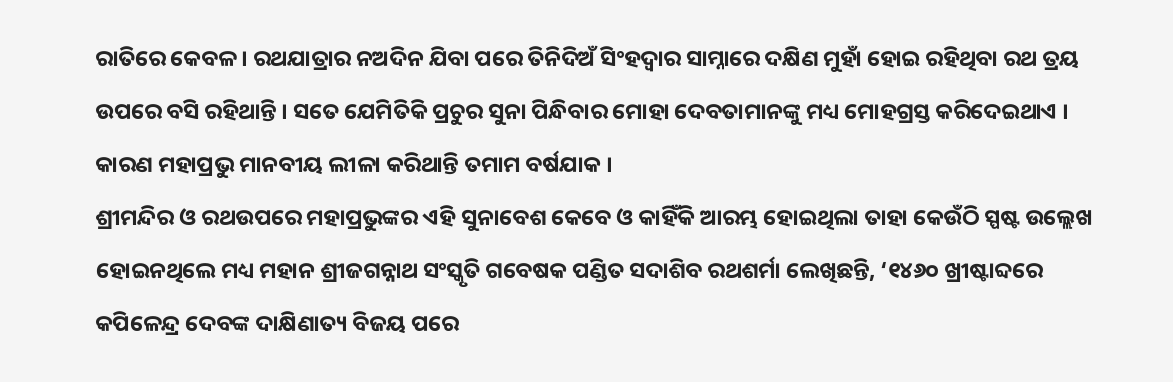ରାତିରେ କେବଳ । ରଥଯାତ୍ରାର ନଅଦିନ ଯିବା ପରେ ତିନିଦିଅଁ ସିଂହଦ୍ୱାର ସାମ୍ନାରେ ଦକ୍ଷିଣ ମୁହାଁ ହୋଇ ରହିଥିବା ରଥ ତ୍ରୟ ଉପରେ ବସି ରହିଥାନ୍ତି । ସତେ ଯେମିତିକି ପ୍ରଚୁର ସୁନା ପିନ୍ଧିବାର ମୋହା ଦେବତାମାନଙ୍କୁ ମଧ୍ୟ ମୋହଗ୍ରସ୍ତ କରିଦେଇଥାଏ । କାରଣ ମହାପ୍ରଭୁ ମାନବୀୟ ଲୀଳା କରିଥାନ୍ତି ତମାମ ବର୍ଷଯାକ ।
ଶ୍ରୀମନ୍ଦିର ଓ ରଥଉପରେ ମହାପ୍ରଭୁଙ୍କର ଏହି ସୁନାବେଶ କେବେ ଓ କାହିଁକି ଆରମ୍ଭ ହୋଇଥିଲା ତାହା କେଉଁଠି ସ୍ପଷ୍ଟ ଉଲ୍ଲେଖ ହୋଇନଥିଲେ ମଧ୍ୟ ମହାନ ଶ୍ରୀଜଗନ୍ନାଥ ସଂସ୍କୃତି ଗବେଷକ ପଣ୍ଡିତ ସଦାଶିବ ରଥଶର୍ମା ଲେଖିଛନ୍ତି, ‘୧୪୬୦ ଖ୍ରୀଷ୍ଟାବ୍ଦରେ କପିଳେନ୍ଦ୍ର ଦେବଙ୍କ ଦାକ୍ଷିଣାତ୍ୟ ବିଜୟ ପରେ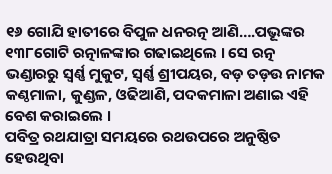୧୬ ଗୋଯି ହାତୀରେ ବିପୁଳ ଧନରତ୍ନ ଆଣି….ପଭୂଙ୍କର ୧୩୮ଗୋଟି ରତ୍ନାଳଙ୍କାର ଗଢାଇଥିଲେ । ସେ ରତ୍ନ ଭଣ୍ଡାରରୁ ସ୍ୱର୍ଣ୍ଣ ମୁକୁଟ, ସ୍ୱର୍ଣ୍ଣ ଶ୍ରୀପୟର, ବଡ଼ ତଡ଼ଉ ନାମକ କଣ୍ଠମାଳା, କୁଣ୍ଡଳ, ଓଢିଆଣି, ପଦକମାଳା ଅଣାଇ ଏହି ବେଶ କରାଇଲେ ।
ପବିତ୍ର ରଥଯାତ୍ରା ସମୟରେ ରଥଉପରେ ଅନୁଷ୍ଠିତ ହେଉଥିବା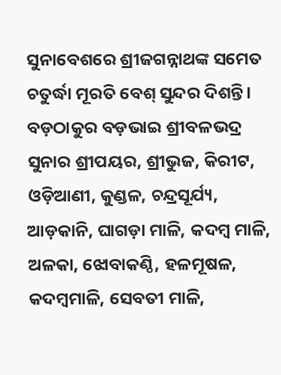ସୁନାବେଶରେ ଶ୍ରୀଜଗନ୍ନାଥଙ୍କ ସମେତ ଚତୁର୍ଦ୍ଧା ମୂରତି ବେଶ୍ ସୁନ୍ଦର ଦିଶନ୍ତି । ବଡ଼ଠାକୁର ବଡ଼ଭାଇ ଶ୍ରୀବଳଭଦ୍ର ସୁନାର ଶ୍ରୀପୟର, ଶ୍ରୀଭୁଜ, କିରୀଟ, ଓଡ଼ିଆଣୀ, କୁଣ୍ଡଳ, ଚନ୍ଦ୍ରସୂର୍ଯ୍ୟ, ଆଡ଼କାନି, ଘାଗଡ଼ା ମାଳି, କଦମ୍ବ ମାଳି, ଅଳକା, ଝୋବାକଣ୍ଠି, ହଳମୂଷଳ, କଦମ୍ବମାଳି, ସେବତୀ ମାଳି,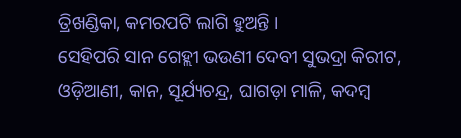ତ୍ରିଖଣ୍ଡିକା, କମରପଟି ଲାଗି ହୁଅନ୍ତି ।
ସେହିପରି ସାନ ଗେହ୍ଲୀ ଭଉଣୀ ଦେବୀ ସୁଭଦ୍ରା କିରୀଟ, ଓଡ଼ିଆଣୀ, କାନ, ସୂର୍ଯ୍ୟଚନ୍ଦ୍ର, ଘାଗଡ଼ା ମାଳି, କଦମ୍ବ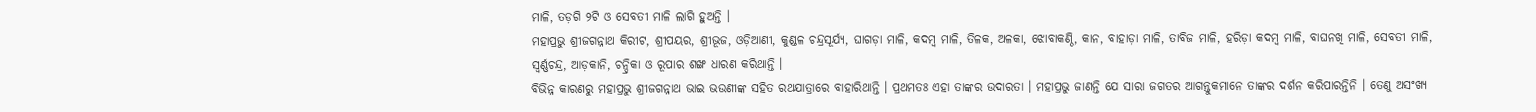ମାଳି, ତଡ଼ଗି ୨ଟି ଓ ସେବତୀ ମାଳି ଲାଗି ହୁଅନ୍ତି ।
ମହାପ୍ରଭୁ ଶ୍ରୀଜଗନ୍ନାଥ କିରୀଟ, ଶ୍ରୀପୟର, ଶ୍ରୀଭୂଜ, ଓଡ଼ିଆଣୀ, କୁଣ୍ଡଳ ଚନ୍ଦ୍ରସୂର୍ଯ୍ୟ, ଘାଗଡ଼ା ମାଳି, କଦମ୍ବ ମାଳି, ତିଳକ, ଅଳକା, ଝୋବାକଣ୍ଠି, କାନ, ବାହାଡ଼ା ମାଳି, ତାବିଜ ମାଳି, ହରିଡ଼ା କଦମ୍ବ ମାଳି, ବାଘନଖି ମାଳି, ସେବତୀ ମାଳି, ସ୍ୱର୍ଣ୍ଣଚନ୍ଦ୍ର, ଆଡ଼କାନି, ଚନ୍ଦ୍ରିକା ଓ ରୂପାର ଶଙ୍ଖ ଧାରଣ କରିଥାନ୍ତି ।
ବିଭିନ୍ନ କାରଣରୁ ମହାପ୍ରଭୁ ଶ୍ରୀଜଗନ୍ନାଥ ଭାଇ ଭଉଣୀଙ୍କ ସହିତ ରଥଯାତ୍ରାରେ ବାହାରିଥାନ୍ତି । ପ୍ରଥମତଃ ଏହା ତାଙ୍କର ଉଦାରତା । ମହାପ୍ରଭୁ ଜାଣନ୍ତି ଯେ ସାରା ଜଗତର ଆଗନ୍ତୁକମାନେ ତାଙ୍କର ଦର୍ଶନ କରିପାରନ୍ତିନି । ତେଣୁ ଅସଂଖ୍ୟ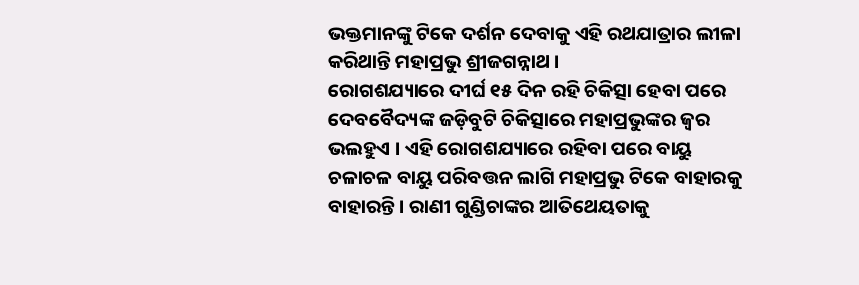ଭକ୍ତମାନଙ୍କୁ ଟିକେ ଦର୍ଶନ ଦେବାକୁ ଏହି ରଥଯାତ୍ରାର ଲୀଳା କରିଥାନ୍ତି ମହାପ୍ରଭୁ ଶ୍ରୀଜଗନ୍ନାଥ ।
ରୋଗଶଯ୍ୟାରେ ଦୀର୍ଘ ୧୫ ଦିନ ରହି ଚିକିତ୍ସା ହେବା ପରେ ଦେବବୈଦ୍ୟଙ୍କ ଜଡ଼ିବୁଟି ଚିକିତ୍ସାରେ ମହାପ୍ରଭୁଙ୍କର ଜ୍ୱର ଭଲହୁଏ । ଏହି ରୋଗଶଯ୍ୟାରେ ରହିବା ପରେ ବାୟୁ ଚଳାଚଳ ବାୟୁ ପରିବତ୍ତନ ଲାଗି ମହାପ୍ରଭୁ ଟିକେ ବାହାରକୁ ବାହାରନ୍ତି । ରାଣୀ ଗୁଣ୍ଡିଚାଙ୍କର ଆତିଥେୟତାକୁ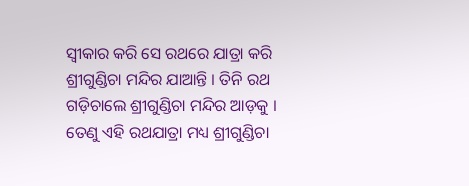ସ୍ୱୀକାର କରି ସେ ରଥରେ ଯାତ୍ରା କରି ଶ୍ରୀଗୁଣ୍ଡିଚା ମନ୍ଦିର ଯାଆନ୍ତି । ତିନି ରଥ ଗଡ଼ିଚାଲେ ଶ୍ରୀଗୁଣ୍ଡିଚା ମନ୍ଦିର ଆଡ଼କୁ । ତେଣୁ ଏହି ରଥଯାତ୍ରା ମଧ୍ୟ ଶ୍ରୀଗୁଣ୍ଡିଚା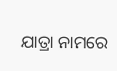ଯାତ୍ରା ନାମରେ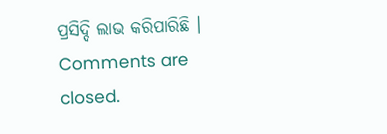ପ୍ରସିଦ୍ଦି ଲାଭ କରିପାରିଛି ।
Comments are closed.